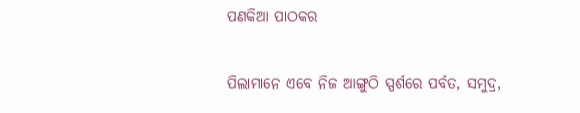ପଣକିଆ ପାଠକର

ପିଲାମାନେ ଏବେ ନିଜ ଆଙ୍ଗୁଠି ସ୍ପର୍ଶରେ ପର୍ବତ, ସମୁଦ୍ର,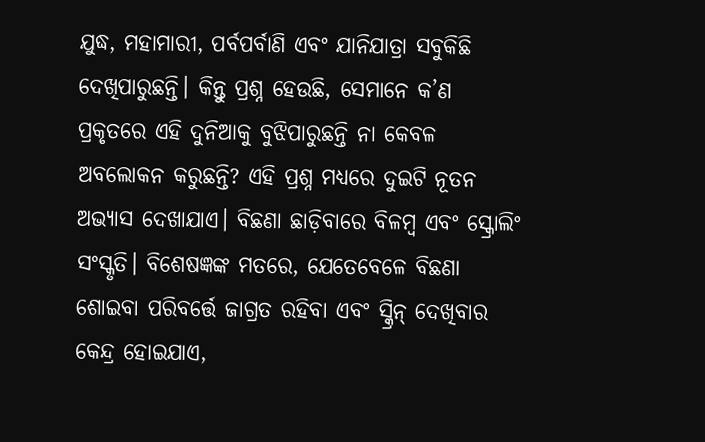ଯୁଦ୍ଧ, ମହାମାରୀ, ପର୍ବପର୍ବାଣି ଏବଂ ଯାନିଯାତ୍ରା ସବୁକିଛି ଦେଖିପାରୁଛନ୍ତି। କିନ୍ତୁ ପ୍ରଶ୍ନ ହେଉଛି, ସେମାନେ କ’ଣ ପ୍ରକୃତରେ ଏହି ଦୁନିଆକୁ ବୁଝିପାରୁଛନ୍ତି ନା କେବଳ ଅବଲୋକନ କରୁଛନ୍ତି? ଏହି ପ୍ରଶ୍ନ ମଧ୍ୟରେ ଦୁଇଟି ନୂତନ ଅଭ୍ୟାସ ଦେଖାଯାଏ। ବିଛଣା ଛାଡ଼ିବାରେ ବିଳମ୍ବ ଏବଂ ସ୍କ୍ରୋଲିଂ ସଂସ୍କୃତି। ବିଶେଷଜ୍ଞଙ୍କ ମତରେ, ଯେତେବେଳେ ବିଛଣା ଶୋଇବା ପରିବର୍ତ୍ତେ ଜାଗ୍ରତ ରହିବା ଏବଂ ସ୍କ୍ରିନ୍‌ ଦେଖିବାର କେନ୍ଦ୍ର ହୋଇଯାଏ,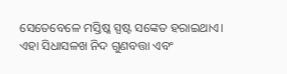ସେତେବେଳେ ମସ୍ତିଷ୍କ ସ୍ପଷ୍ଟ ସଙ୍କେତ ହରାଇଥାଏ। ଏହା ସିଧାସଳଖ ନିଦ ଗୁଣବତ୍ତା ଏବଂ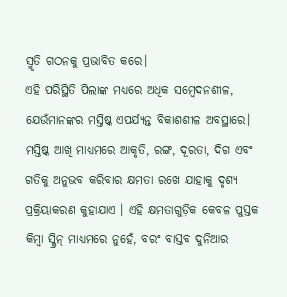ସ୍ମୃତି ଗଠନକୁ ପ୍ରଭାବିତ କରେ।
ଏହି ପରିସ୍ଥିତି ପିଲାଙ୍କ ମଧ୍ୟରେ ଅଧିକ ସମ୍ବେଦନଶୀଳ, ଯେଉଁମାନଙ୍କର ମସ୍ତିଷ୍କ ଏପର୍ଯ୍ୟନ୍ତ ବିକାଶଶୀଳ ଅବସ୍ଥାରେ। ମସ୍ତିଷ୍କ ଆଖି ମାଧ୍ୟମରେ ଆକୃତି, ରଙ୍ଗ, ଦୂରତା, ଦିଗ ଏବଂ ଗତିକୁ ଅନୁଭବ କରିବାର କ୍ଷମତା ରଖେ ଯାହାକୁ ଦୃଶ୍ୟ ପ୍ରକ୍ରିୟାକରଣ କୁହାଯାଏ । ଏହି କ୍ଷମତାଗୁଡ଼ିକ କେବଳ ପୁସ୍ତକ କିମ୍ବା ସ୍କ୍ରିନ୍‌ ମାଧ୍ୟମରେ ନୁହେଁ, ବରଂ ବାସ୍ତବ ଦୁନିଆର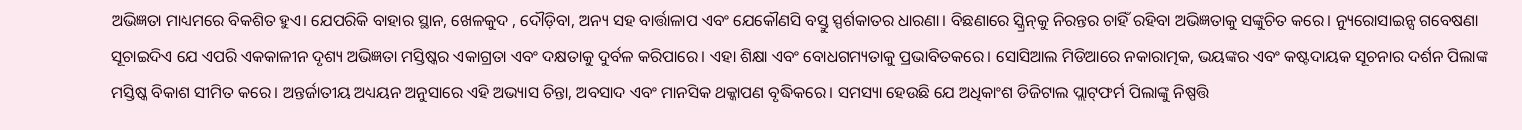ଅଭିଜ୍ଞତା ମାଧ୍ୟମରେ ବିକଶିତ ହୁଏ। ଯେପରିକି ବାହାର ସ୍ଥାନ, ଖେଳକୁଦ , ଦୌଡ଼ିବା, ଅନ୍ୟ ସହ ବାର୍ତ୍ତାଳାପ ଏବଂ ଯେକୌଣସି ବସ୍ତୁ ସ୍ପର୍ଶକାତର ଧାରଣା। ବିଛଣାରେ ସ୍କ୍ରିନ୍‌କୁ ନିରନ୍ତର ଚାହିଁ ରହିବା ଅଭିଜ୍ଞତାକୁ ସଙ୍କୁଚିତ କରେ। ନ୍ୟୁରୋସାଇନ୍ସ ଗବେଷଣା ସୂଚାଇଦିଏ ଯେ ଏପରି ଏକକାଳୀନ ଦୃଶ୍ୟ ଅଭିଜ୍ଞତା ମସ୍ତିଷ୍କର ଏକାଗ୍ରତା ଏବଂ ଦକ୍ଷତାକୁ ଦୁର୍ବଳ କରିପାରେ। ଏହା ଶିକ୍ଷା ଏବଂ ବୋଧଗମ୍ୟତାକୁ ପ୍ରଭାବିତକରେ। ସୋସିଆଲ ମିଡିଆରେ ନକାରାତ୍ମକ, ଭୟଙ୍କର ଏବଂ କଷ୍ଟଦାୟକ ସୂଚନାର ଦର୍ଶନ ପିଲାଙ୍କ ମସ୍ତିଷ୍କ ବିକାଶ ସୀମିତ କରେ। ଅନ୍ତର୍ଜାତୀୟ ଅଧ୍ୟୟନ ଅନୁସାରେ ଏହି ଅଭ୍ୟାସ ଚିନ୍ତା, ଅବସାଦ ଏବଂ ମାନସିକ ଥକ୍କାପଣ ବୃଦ୍ଧିକରେ। ସମସ୍ୟା ହେଉଛି ଯେ ଅଧିକାଂଶ ଡିଜିଟାଲ ପ୍ଲାଟ୍‌ଫର୍ମ ପିଲାଙ୍କୁ ନିଷ୍ପତ୍ତି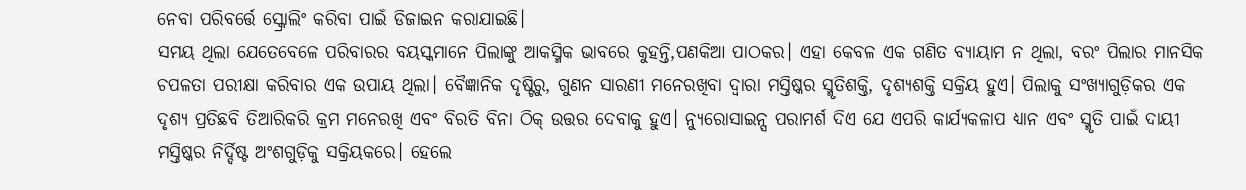ନେବା ପରିବର୍ତ୍ତେ ସ୍କ୍ରୋଲିଂ କରିବା ପାଇଁ ଡିଜାଇନ କରାଯାଇଛି।
ସମୟ ଥିଲା ଯେତେବେଳେ ପରିବାରର ବୟସ୍କମାନେ ପିଲାଙ୍କୁ ଆକସ୍ମିକ ଭାବରେ କୁହନ୍ତି,ପଣକିଆ ପାଠକର। ଏହା କେବଳ ଏକ ଗଣିତ ବ୍ୟାୟାମ ନ ଥିଲା, ବରଂ ପିଲାର ମାନସିକ ଚପଳତା ପରୀକ୍ଷା କରିବାର ଏକ ଉପାୟ ଥିଲା। ବୈଜ୍ଞାନିକ ଦୃଷ୍ଟିରୁ, ଗୁଣନ ସାରଣୀ ମନେରଖିବା ଦ୍ୱାରା ମସ୍ତିଷ୍କର ସ୍ମୃତିଶକ୍ତି, ଦୃଶ୍ୟଶକ୍ତି ସକ୍ରିୟ ହୁଏ। ପିଲାକୁ ସଂଖ୍ୟାଗୁଡ଼ିକର ଏକ ଦୃଶ୍ୟ ପ୍ରତିଛବି ତିଆରିକରି କ୍ରମ ମନେରଖି ଏବଂ ବିରତି ବିନା ଠିକ୍‌ ଉତ୍ତର ଦେବାକୁ ହୁଏ। ନ୍ୟୁରୋସାଇନ୍ସ ପରାମର୍ଶ ଦିଏ ଯେ ଏପରି କାର୍ଯ୍ୟକଳାପ ଧ୍ୟାନ ଏବଂ ସ୍ମୃତି ପାଇଁ ଦାୟୀ ମସ୍ତିଷ୍କର ନିର୍ଦ୍ଦିଷ୍ଟ ଅଂଶଗୁଡ଼ିକୁ ସକ୍ରିୟକରେ। ହେଲେ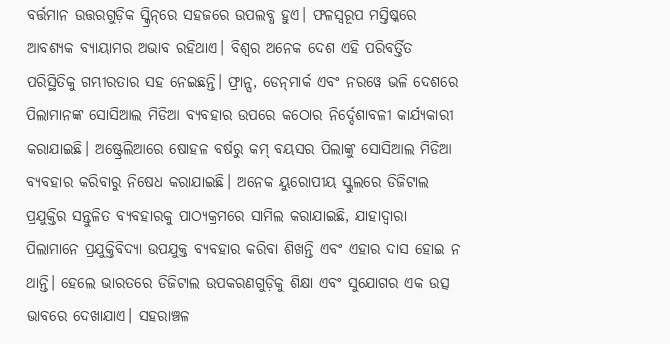ବର୍ତ୍ତମାନ ଉତ୍ତରଗୁଡ଼ିକ ସ୍କ୍ରିନ୍‌ରେ ସହଜରେ ଉପଲବ୍ଧ ହୁଏ। ଫଳସ୍ବରୂପ ମସ୍ତିଷ୍କରେ ଆବଶ୍ୟକ ବ୍ୟାୟାମର ଅଭାବ ରହିଥାଏ। ବିଶ୍ୱର ଅନେକ ଦେଶ ଏହି ପରିବର୍ତ୍ତିତ ପରିସ୍ଥିତିକୁ ଗମ୍ଭୀରତାର ସହ ନେଇଛନ୍ତି। ଫ୍ରାନ୍ସ, ଡେନ୍‌ମାର୍କ ଏବଂ ନରୱେ ଭଳି ଦେଶରେ ପିଲାମାନଙ୍କ ସୋସିଆଲ ମିଡିଆ ବ୍ୟବହାର ଉପରେ କଠୋର ନିର୍ଦ୍ଦେଶାବଳୀ କାର୍ଯ୍ୟକାରୀ କରାଯାଇଛି। ଅଷ୍ଟ୍ରେଲିଆରେ ଷୋହଳ ବର୍ଷରୁ କମ୍‌ ବୟସର ପିଲାଙ୍କୁ ସୋସିଆଲ ମିଡିଆ ବ୍ୟବହାର କରିବାରୁ ନିଷେଧ କରାଯାଇଛି। ଅନେକ ୟୁରୋପୀୟ ସ୍କୁଲରେ ଡିଜିଟାଲ ପ୍ରଯୁକ୍ତିର ସନ୍ତୁଳିତ ବ୍ୟବହାରକୁ ପାଠ୍ୟକ୍ରମରେ ସାମିଲ କରାଯାଇଛି, ଯାହାଦ୍ୱାରା ପିଲାମାନେ ପ୍ରଯୁକ୍ତିବିଦ୍ୟା ଉପଯୁକ୍ତ ବ୍ୟବହାର କରିବା ଶିଖନ୍ତି ଏବଂ ଏହାର ଦାସ ହୋଇ ନ ଥାନ୍ତି। ହେଲେ ଭାରତରେ ଡିଜିଟାଲ ଉପକରଣଗୁଡ଼ିକୁ ଶିକ୍ଷା ଏବଂ ସୁଯୋଗର ଏକ ଉତ୍ସ ଭାବରେ ଦେଖାଯାଏ। ସହରାଞ୍ଚଳ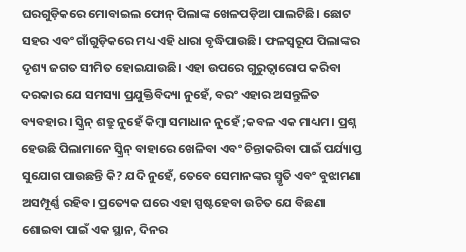ଘରଗୁଡ଼ିକରେ ମୋବାଇଲ ଫୋନ୍‌ ପିଲାଙ୍କ ଖେଳପଡ଼ିଆ ପାଲଟିଛି। ଛୋଟ ସହର ଏବଂ ଗାଁଗୁଡ଼ିକରେ ମଧ୍ୟ ଏହି ଧାରା ବୃଦ୍ଧିପାଉଛି। ଫଳସ୍ବରୂପ ପିଲାଙ୍କର ଦୃଶ୍ୟ ଜଗତ ସୀମିତ ହୋଇଯାଉଛି। ଏହା ଉପରେ ଗୁରୁତ୍ୱାରୋପ କରିବା ଦରକାର ଯେ ସମସ୍ୟା ପ୍ରଯୁକ୍ତିବିଦ୍ୟା ନୁହେଁ, ବରଂ ଏହାର ଅସନ୍ତୁଳିତ ବ୍ୟବହାର। ସ୍କ୍ରିନ୍‌ ଶତ୍ରୁ ନୁହେଁ କିମ୍ବା ସମାଧାନ ନୁହେଁ ;କବଳ ଏକ ମାଧ୍ୟମ। ପ୍ରଶ୍ନ ହେଉଛି ପିଲାମାନେ ସ୍କ୍ରିନ୍‌ ବାହାରେ ଖେଳିବା ଏବଂ ଚିନ୍ତାକରିବା ପାଇଁ ପର୍ଯ୍ୟାପ୍ତ ସୁଯୋଗ ପାଉଛନ୍ତି କି? ଯଦି ନୁହେଁ, ତେବେ ସେମାନଙ୍କର ସ୍ମୃତି ଏବଂ ବୁଝାମଣା ଅସମ୍ପୂର୍ଣ୍ଣ ରହିବ। ପ୍ରତ୍ୟେକ ଘରେ ଏହା ସ୍ପଷ୍ଟହେବା ଉଚିତ ଯେ ବିଛଣା ଶୋଇବା ପାଇଁ ଏକ ସ୍ଥାନ, ଦିନର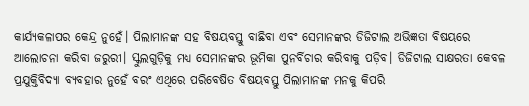କାର୍ଯ୍ୟକଳାପର କେନ୍ଦ୍ର ନୁହେଁ। ପିଲାମାନଙ୍କ ସହ ବିଷୟବସ୍ତୁ ବାଛିବା ଏବଂ ସେମାନଙ୍କର ଡିଜିଟାଲ ଅଭିଜ୍ଞତା ବିଷୟରେ ଆଲୋଚନା କରିବା ଜରୁରୀ। ସ୍କୁଲଗୁଡ଼ିକୁ ମଧ୍ୟ ସେମାନଙ୍କର ଭୂମିକା ପୁନର୍ବିଚାର କରିବାକୁ ପଡ଼ିବ। ଡିଜିଟାଲ ସାକ୍ଷରତା କେବଳ ପ୍ରଯୁକ୍ତିବିଦ୍ୟା ବ୍ୟବହାର ନୁହେଁ ବରଂ ଏଥିରେ ପରିବେଷିତ ବିଷୟବସ୍ତୁ ପିଲାମାନଙ୍କ ମନକୁ କିପରି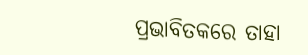ପ୍ରଭାବିତକରେ ତାହା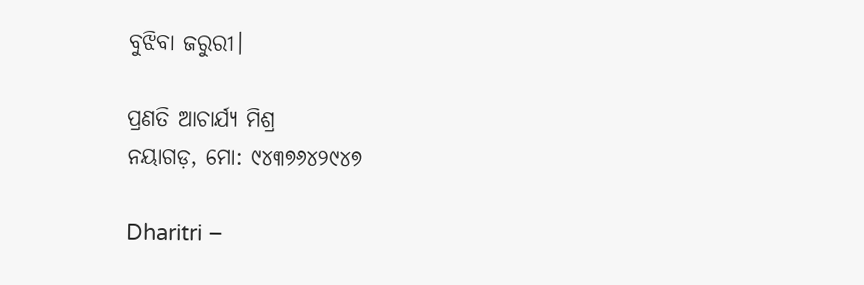ବୁଝିବା ଜରୁରୀ।

ପ୍ରଣତି ଆଚାର୍ଯ୍ୟ ମିଶ୍ର
ନୟାଗଡ଼, ମୋ: ୯୪୩୭୬୪୨୯୪୭

Dharitri –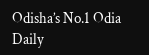Odisha’s No.1 Odia Daily